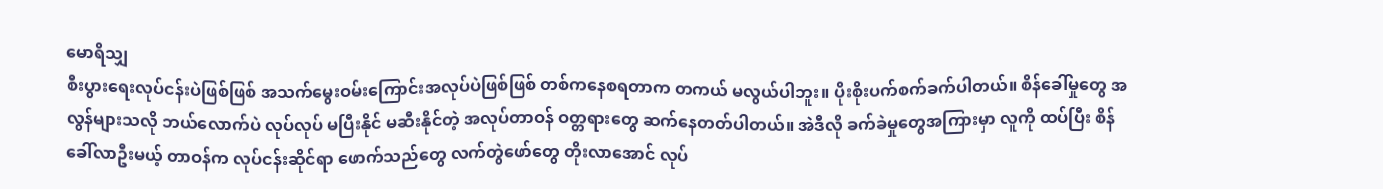မောရိသျှ
စီးပွားရေးလုပ်ငန်းပဲဖြစ်ဖြစ် အသက်မွေးဝမ်းကြောင်းအလုပ်ပဲဖြစ်ဖြစ် တစ်ကနေစရတာက တကယ် မလွယ်ပါဘူး။ ပိုးစိုးပက်စက်ခက်ပါတယ်။ စိန်ခေါ်မှုတွေ အလွန်များသလို ဘယ်လောက်ပဲ လုပ်လုပ် မပြီးနိုင် မဆီးနိုင်တဲ့ အလုပ်တာဝန် ဝတ္တရားတွေ ဆက်နေတတ်ပါတယ်။ အဲဒီလို ခက်ခဲမှုတွေအကြားမှာ လူကို ထပ်ပြီး စိန်ခေါ်လာဦးမယ့် တာဝန်က လုပ်ငန်းဆိုင်ရာ ဖောက်သည်တွေ လက်တွဲဖော်တွေ တိုးလာအောင် လုပ်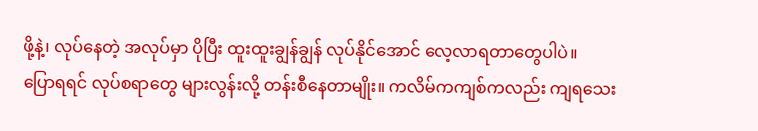ဖို့နဲ့၊ လုပ်နေတဲ့ အလုပ်မှာ ပိုပြီး ထူးထူးချွန်ချွန် လုပ်နိုင်အောင် လေ့လာရတာတွေပါပဲ။
ပြောရရင် လုပ်စရာတွေ များလွန်းလို့ တန်းစီနေတာမျိုး။ ကလိမ်ကကျစ်ကလည်း ကျရသေး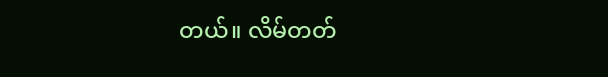တယ်။ လိမ်တတ်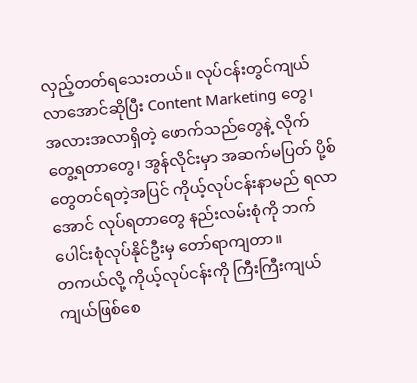လှည့်တတ်ရသေးတယ်။ လုပ်ငန်းတွင်ကျယ်လာအောင်ဆိုပြီး Content Marketing တွေ၊ အလားအလာရှိတဲ့ ဖောက်သည်တွေနဲ့ လိုက်တွေ့ရတာတွေ၊ အွန်လိုင်းမှာ အဆက်မပြတ် ပို့စ်တွေတင်ရတဲ့အပြင် ကိုယ့်လုပ်ငန်းနာမည် ရလာအောင် လုပ်ရတာတွေ နည်းလမ်းစုံကို ဘက်ပေါင်းစုံလုပ်နိုင်ဦးမှ တော်ရာကျတာ။
တကယ်လို့ ကိုယ့်လုပ်ငန်းကို ကြီးကြီးကျယ်ကျယ်ဖြစ်စေ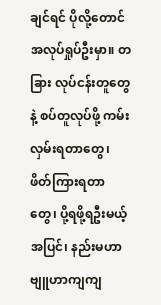ချင်ရင် ပိုလို့တောင် အလုပ်ရှုပ်ဦးမှာ။ တခြား လုပ်ငန်းတူတွေနဲ့ စပ်တူလုပ်ဖို့ ကမ်းလှမ်းရတာတွေ၊ ဖိတ်ကြားရတာတွေ၊ ပို့ရဖို့ရဦးမယ့်အပြင်၊ နည်းမဟာဗျူဟာကျကျ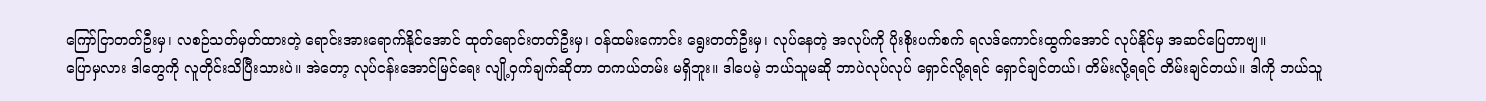ကြော်ငြာတတ်ဦးမှ၊ လစဉ်သတ်မှတ်ထားတဲ့ ရောင်းအားရောက်နိုင်အောင် ထုတ်ရောင်းတတ်ဦးမှ၊ ဝန်ထမ်းကောင်း ရွေးတတ်ဦးမှ၊ လုပ်နေတဲ့ အလုပ်ကို ပိုးစိုးပက်စက် ရလဒ်ကောင်းထွက်အောင် လုပ်နိုင်မှ အဆင်ပြေတာဗျ။
ပြောမှလား ဒါတွေကို လူတိုင်းသိပြီးသားပဲ။ အဲတော့ လုပ်ငန်းအောင်မြင်ရေး လျို့ဝှက်ချက်ဆိုတာ တကယ်တမ်း မရှိဘူး။ ဒါပေမဲ့ ဘယ်သူမဆို ဘာပဲလုပ်လုပ် ရှောင်လို့ရရင် ရှောင်ချင်တယ်၊ တိမ်းလို့ရရင် တိမ်းချင်တယ်။ ဒါကို ဘယ်သူ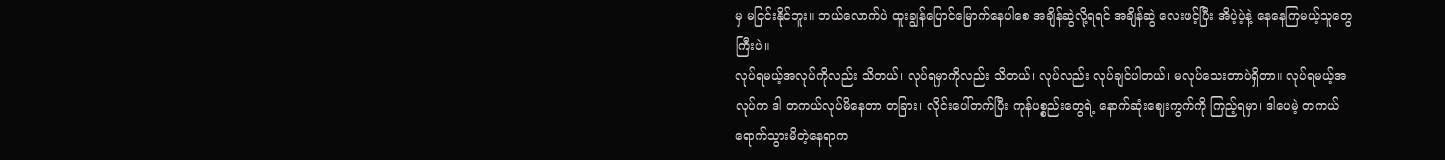မှ မငြင်းနိုင်ဘူး။ ဘယ်လောက်ပဲ ထူးချွန်ပြောင်မြောက်နေပါစေ အချိန်ဆွဲလို့ရရင် အချိန်ဆွဲ လေးဖင့်ပြီး အိပဲ့ပဲ့နဲ့ နေနေကြမယ့်သူတွေကြီးပဲ။
လုပ်ရမယ့်အလုပ်ကိုလည်း သိတယ်၊ လုပ်ရမှာကိုလည်း သိတယ်၊ လုပ်လည်း လုပ်ချင်ပါတယ်၊ မလုပ်သေးတာပဲရှိတာ။ လုပ်ရမယ့်အလုပ်က ဒါ တကယ်လုပ်မိနေတာ တခြား၊ လိုင်းပေါ်တက်ပြီး ကုန်ပစ္စည်းတွေရဲ့ နောက်ဆုံးဈေးကွက်ကို ကြည့်ရမှာ၊ ဒါပေမဲ့ တကယ် ရောက်သွားမိတဲ့နေရာက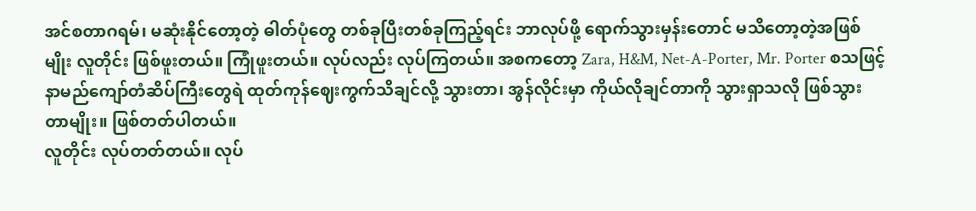အင်စတာဂရမ်၊ မဆုံးနိုင်တော့တဲ့ ဓါတ်ပုံတွေ တစ်ခုပြီးတစ်ခုကြည့်ရင်း ဘာလုပ်ဖို့ ရောက်သွားမှန်းတောင် မသိတော့တဲ့အဖြစ်မျိုး လူတိုင်း ဖြစ်ဖူးတယ်။ ကြုံဖူးတယ်။ လုပ်လည်း လုပ်ကြတယ်။ အစကတော့ Zara, H&M, Net-A-Porter, Mr. Porter စသဖြင့် နာမည်ကျော်တံဆိပ်ကြီးတွေရဲ ထုတ်ကုန်ဈေးကွက်သိချင်လို့ သွားတာ၊ အွန်လိုင်းမှာ ကိုယ်လိုချင်တာကို သွားရှာသလို ဖြစ်သွားတာမျိုး။ ဖြစ်တတ်ပါတယ်။
လူတိုင်း လုပ်တတ်တယ်။ လုပ်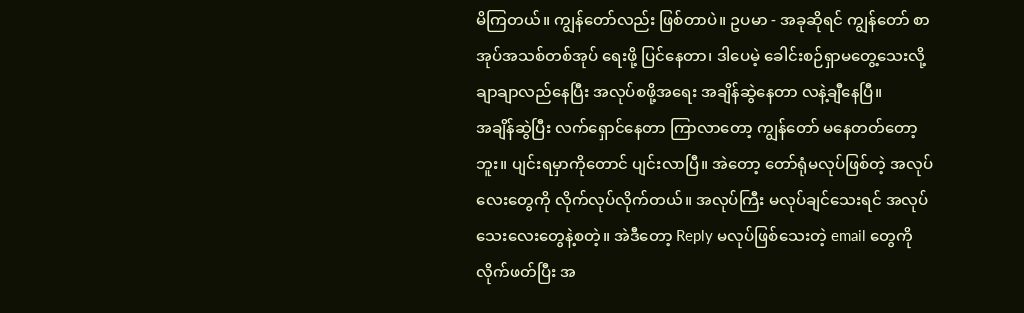မိကြတယ်။ ကျွန်တော်လည်း ဖြစ်တာပဲ။ ဥပမာ - အခုဆိုရင် ကျွန်တော် စာအုပ်အသစ်တစ်အုပ် ရေးဖို့ ပြင်နေတာ၊ ဒါပေမဲ့ ခေါင်းစဉ်ရှာမတွေ့သေးလို့ ချာချာလည်နေပြီး အလုပ်စဖို့အရေး အချိန်ဆွဲနေတာ လနဲ့ချီနေပြီ။
အချိန်ဆွဲပြီး လက်ရှောင်နေတာ ကြာလာတော့ ကျွန်တော် မနေတတ်တော့ဘူး။ ပျင်းရမှာကိုတောင် ပျင်းလာပြီ။ အဲတော့ တော်ရုံမလုပ်ဖြစ်တဲ့ အလုပ်လေးတွေကို လိုက်လုပ်လိုက်တယ်။ အလုပ်ကြီး မလုပ်ချင်သေးရင် အလုပ်သေးလေးတွေနဲ့စတဲ့။ အဲဒီတော့ Reply မလုပ်ဖြစ်သေးတဲ့ email တွေကို လိုက်ဖတ်ပြီး အ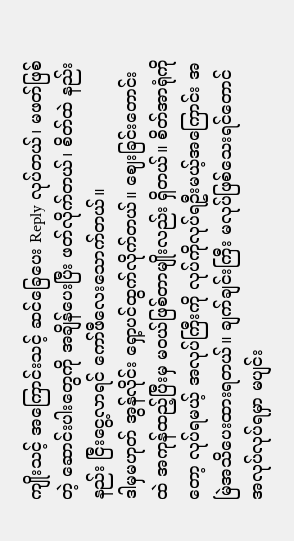ကျိုးသင့် အကြောင်းသင့် ဆင်ခြေပေး Reply လုပ်တယ်၊ မဖတ်ဖြစ်တဲ့ ဆောင်းပါးတွေကို အချိန်ပေးပြီး ဖတ်လိုက်တယ်၊ စိတ်ထဲ နည်းနည်း ငြီးငွေ့လာရင် ကော်ဖီလေးသောက်တယ်။
ဒါမှမဟုတ် အွန်လိုင်း ရှော့ပင်ထွက်လိုက်တယ်။ ဈေးခြင်းတောင်းထဲ အကုန်ထည့်ပြီးမှ မဝယ်ဖြစ်တာမျိုးလည်း ရှိတယ်။ စိတ်အာရုံကိုတော့ လုပ်ရမယ့် အလုပ်ကြီးကို လုပ်ကိုလုပ်ရဦးမယ့်အကြောင်း အမြဲအသိပေးထားရတယ်။ ချက်ချင်းကြီး မလုပ်ဖြစ်သေးရင်တောင် အလုပ်လုပ်ရမှာ မပျင်း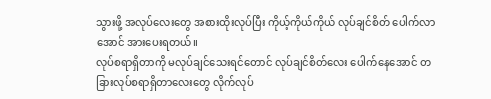သွားဖို့ အလုပ်လေးတွေ အစားထိုးလုပ်ပြီး ကိုယ့်ကိုယ်ကိုယ် လုပ်ချင်စိတ် ပေါက်လာအောင် အားပေးရတယ်။
လုပ်စရာရှိတာကို မလုပ်ချင်သေးရင်တောင် လုပ်ချင်စိတ်လေး ပေါက်နေအောင် တခြားလုပ်စရာရှိတာလေးတွေ လိုက်လုပ်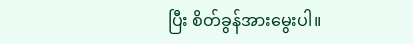ပြီး စိတ်ခွန်အားမွေးပါ။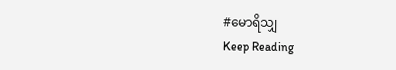#မောရိသျှ
Keep Reading